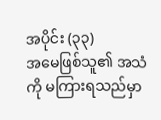အပိုင်း (၃၃)
အမေဖြစ်သူ၏ အသံကို မကြားရသည်မှာ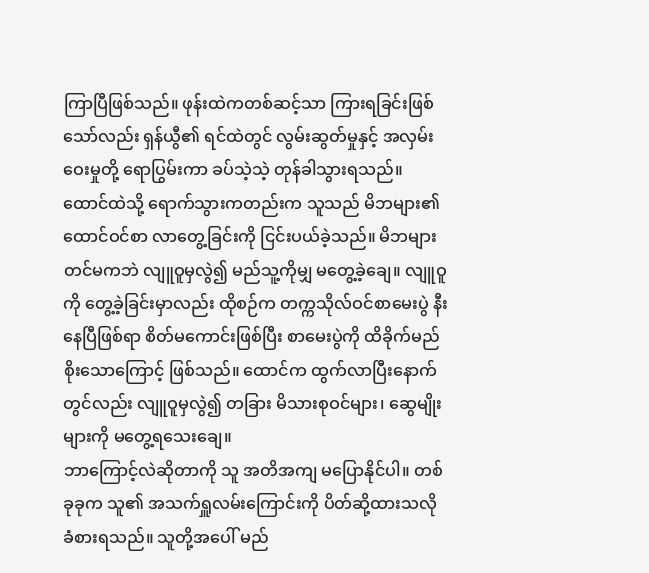ကြာပြီဖြစ်သည်။ ဖုန်းထဲကတစ်ဆင့်သာ ကြားရခြင်းဖြစ်သော်လည်း ရှန်ယွီ၏ ရင်ထဲတွင် လွမ်းဆွတ်မှုနှင့် အလှမ်းဝေးမှုတို့ ရောပြွမ်းကာ ခပ်သဲ့သဲ့ တုန်ခါသွားရသည်။
ထောင်ထဲသို့ ရောက်သွားကတည်းက သူသည် မိဘများ၏ ထောင်ဝင်စာ လာတွေ့ခြင်းကို ငြင်းပယ်ခဲ့သည်။ မိဘများတင်မကဘဲ လျူဝူမှလွဲ၍ မည်သူ့ကိုမျှ မတွေ့ခဲ့ချေ။ လျူဝူကို တွေ့ခဲ့ခြင်းမှာလည်း ထိုစဉ်က တက္ကသိုလ်ဝင်စာမေးပွဲ နီးနေပြီဖြစ်ရာ စိတ်မကောင်းဖြစ်ပြီး စာမေးပွဲကို ထိခိုက်မည်စိုးသောကြောင့် ဖြစ်သည်။ ထောင်က ထွက်လာပြီးနောက်တွင်လည်း လျူဝူမှလွဲ၍ တခြား မိသားစုဝင်များ၊ ဆွေမျိုးများကို မတွေ့ရသေးချေ။
ဘာကြောင့်လဲဆိုတာကို သူ အတိအကျ မပြောနိုင်ပါ။ တစ်ခုခုက သူ၏ အသက်ရှူလမ်းကြောင်းကို ပိတ်ဆို့ထားသလို ခံစားရသည်။ သူတို့အပေါ် မည်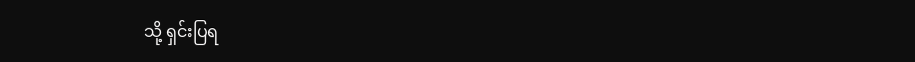သို့ ရှင်းပြရ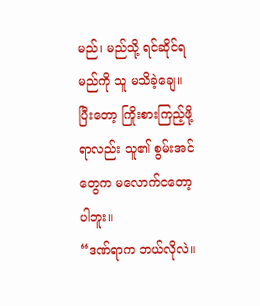မည်၊ မည်သို့ ရင်ဆိုင်ရမည်ကို သူ မသိခဲ့ချေ။ ပြီးတော့ ကြိုးစားကြည့်ဖို့ရာလည်း သူ၏ စွမ်းအင်တွေက မလောက်ငတော့ပါဘူး။
“ဒဏ်ရာက ဘယ်လိုလဲ။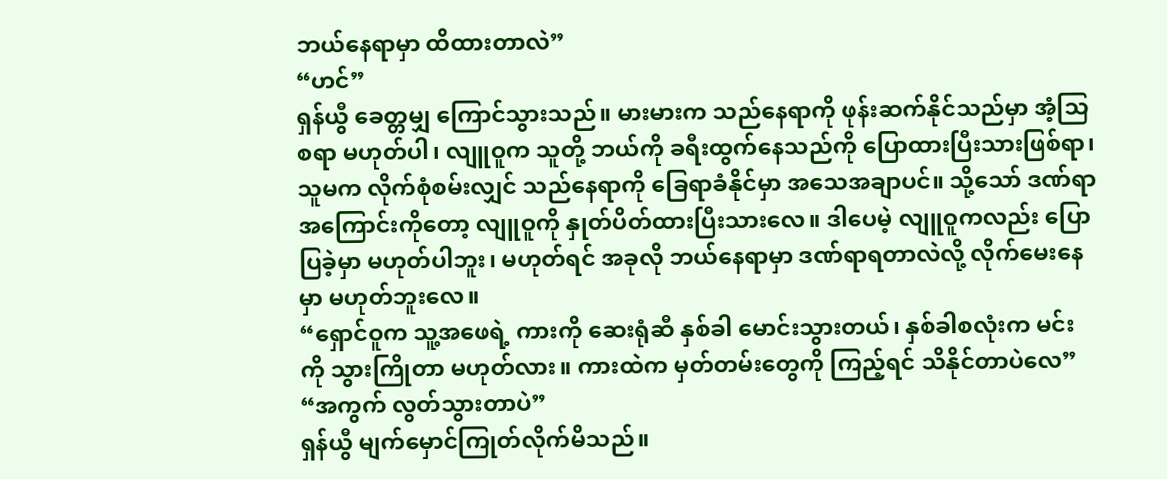ဘယ်နေရာမှာ ထိထားတာလဲ”
“ဟင်”
ရှန်ယွီ ခေတ္တမျှ ကြောင်သွားသည်။ မားမားက သည်နေရာကို ဖုန်းဆက်နိုင်သည်မှာ အံ့သြစရာ မဟုတ်ပါ၊ လျူဝူက သူတို့ ဘယ်ကို ခရီးထွက်နေသည်ကို ပြောထားပြီးသားဖြစ်ရာ၊ သူမက လိုက်စုံစမ်းလျှင် သည်နေရာကို ခြေရာခံနိုင်မှာ အသေအချာပင်။ သို့သော် ဒဏ်ရာအကြောင်းကိုတော့ လျူဝူကို နှုတ်ပိတ်ထားပြီးသားလေ။ ဒါပေမဲ့ လျူဝူကလည်း ပြောပြခဲ့မှာ မဟုတ်ပါဘူး၊ မဟုတ်ရင် အခုလို ဘယ်နေရာမှာ ဒဏ်ရာရတာလဲလို့ လိုက်မေးနေမှာ မဟုတ်ဘူးလေ။
“ရှောင်ဝူက သူ့အဖေရဲ့ ကားကို ဆေးရုံဆီ နှစ်ခါ မောင်းသွားတယ်၊ နှစ်ခါစလုံးက မင်းကို သွားကြိုတာ မဟုတ်လား။ ကားထဲက မှတ်တမ်းတွေကို ကြည့်ရင် သိနိုင်တာပဲလေ”
“အကွက် လွတ်သွားတာပဲ”
ရှန်ယွီ မျက်မှောင်ကြုတ်လိုက်မိသည်။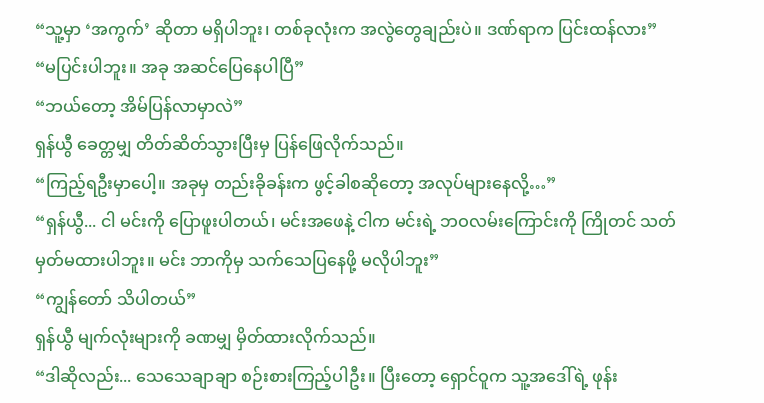“သူ့မှာ ‘အကွက်’ ဆိုတာ မရှိပါဘူး၊ တစ်ခုလုံးက အလွဲတွေချည်းပဲ။ ဒဏ်ရာက ပြင်းထန်လား”
“မပြင်းပါဘူး။ အခု အဆင်ပြေနေပါပြီ”
“ဘယ်တော့ အိမ်ပြန်လာမှာလဲ”
ရှန်ယွီ ခေတ္တမျှ တိတ်ဆိတ်သွားပြီးမှ ပြန်ဖြေလိုက်သည်။
“ကြည့်ရဦးမှာပေါ့။ အခုမှ တည်းခိုခန်းက ဖွင့်ခါစဆိုတော့ အလုပ်များနေလို့…”
“ရှန်ယွီ... ငါ မင်းကို ပြောဖူးပါတယ်၊ မင်းအဖေနဲ့ ငါက မင်းရဲ့ ဘဝလမ်းကြောင်းကို ကြိုတင် သတ်မှတ်မထားပါဘူး။ မင်း ဘာကိုမှ သက်သေပြနေဖို့ မလိုပါဘူး”
“ကျွန်တော် သိပါတယ်”
ရှန်ယွီ မျက်လုံးများကို ခဏမျှ မှိတ်ထားလိုက်သည်။
“ဒါဆိုလည်း... သေသေချာချာ စဉ်းစားကြည့်ပါဦး။ ပြီးတော့ ရှောင်ဝူက သူ့အဒေါ်ရဲ့ ဖုန်း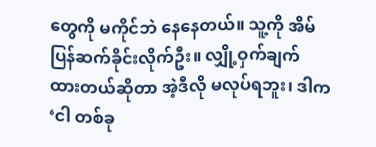တွေကို မကိုင်ဘဲ နေနေတယ်။ သူ့ကို အိမ်ပြန်ဆက်ခိုင်းလိုက်ဦး။ လျှို့ဝှက်ချက် ထားတယ်ဆိုတာ အဲ့ဒီလို မလုပ်ရဘူး၊ ဒါက ‘ငါ တစ်ခု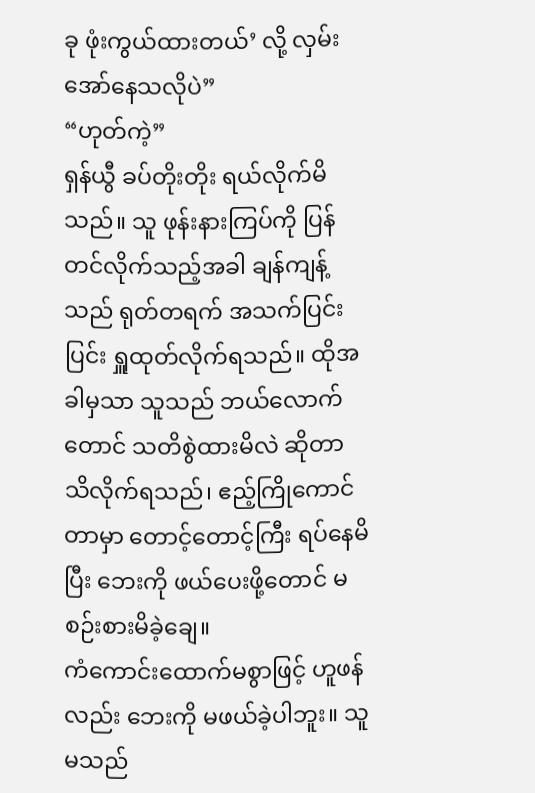ခု ဖုံးကွယ်ထားတယ်’ လို့ လှမ်းအော်နေသလိုပဲ”
“ဟုတ်ကဲ့”
ရှန်ယွီ ခပ်တိုးတိုး ရယ်လိုက်မိသည်။ သူ ဖုန်းနားကြပ်ကို ပြန်တင်လိုက်သည့်အခါ ချန်ကျန့်သည် ရုတ်တရက် အသက်ပြင်းပြင်း ရှူထုတ်လိုက်ရသည်။ ထိုအခါမှသာ သူသည် ဘယ်လောက်တောင် သတိစွဲထားမိလဲ ဆိုတာ သိလိုက်ရသည်၊ ဧည့်ကြိုကောင်တာမှာ တောင့်တောင့်ကြီး ရပ်နေမိပြီး ဘေးကို ဖယ်ပေးဖို့တောင် မစဉ်းစားမိခဲ့ချေ။
ကံကောင်းထောက်မစွာဖြင့် ဟူဖန်လည်း ဘေးကို မဖယ်ခဲ့ပါဘူး။ သူမသည်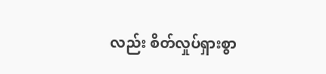လည်း စိတ်လှုပ်ရှားစွာ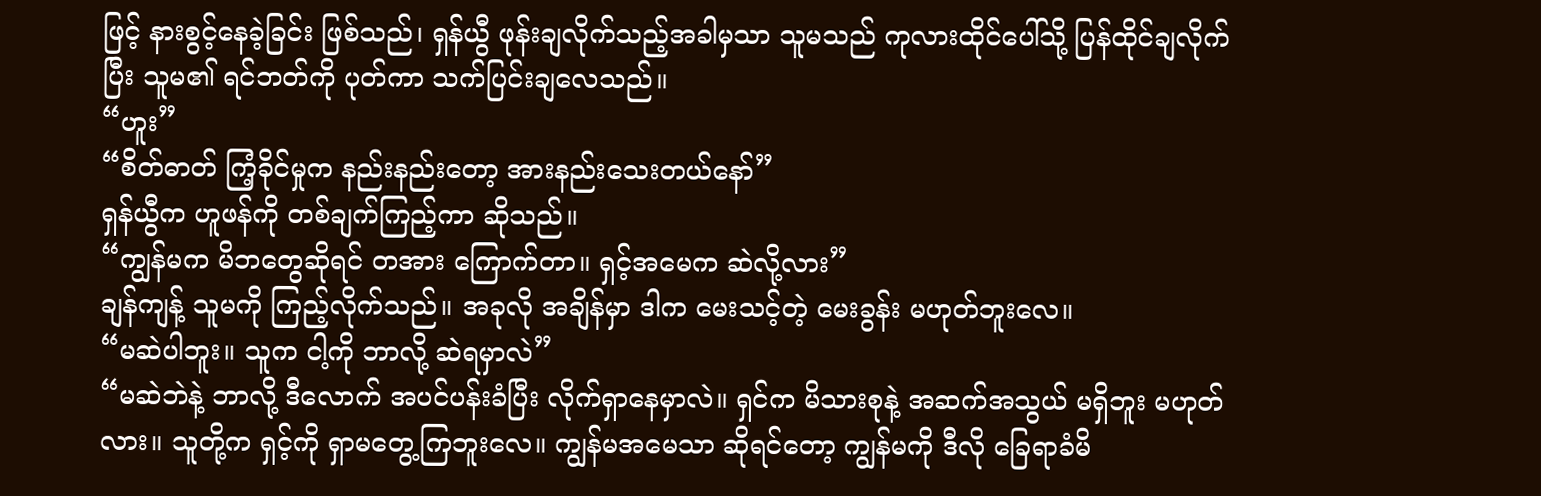ဖြင့် နားစွင့်နေခဲ့ခြင်း ဖြစ်သည်၊ ရှန်ယွီ ဖုန်းချလိုက်သည့်အခါမှသာ သူမသည် ကုလားထိုင်ပေါ်သို့ ပြန်ထိုင်ချလိုက်ပြီး သူမ၏ ရင်ဘတ်ကို ပုတ်ကာ သက်ပြင်းချလေသည်။
“ဟူး”
“စိတ်ဓာတ် ကြံ့ခိုင်မှုက နည်းနည်းတော့ အားနည်းသေးတယ်နော်”
ရှန်ယွီက ဟူဖန်ကို တစ်ချက်ကြည့်ကာ ဆိုသည်။
“ကျွန်မက မိဘတွေဆိုရင် တအား ကြောက်တာ။ ရှင့်အမေက ဆဲလို့လား”
ချန်ကျန့် သူမကို ကြည့်လိုက်သည်။ အခုလို အချိန်မှာ ဒါက မေးသင့်တဲ့ မေးခွန်း မဟုတ်ဘူးလေ။
“မဆဲပါဘူး။ သူက ငါ့ကို ဘာလို့ ဆဲရမှာလဲ”
“မဆဲဘဲနဲ့ ဘာလို့ ဒီလောက် အပင်ပန်းခံပြီး လိုက်ရှာနေမှာလဲ။ ရှင်က မိသားစုနဲ့ အဆက်အသွယ် မရှိဘူး မဟုတ်လား။ သူတို့က ရှင့်ကို ရှာမတွေ့ကြဘူးလေ။ ကျွန်မအမေသာ ဆိုရင်တော့ ကျွန်မကို ဒီလို ခြေရာခံမိ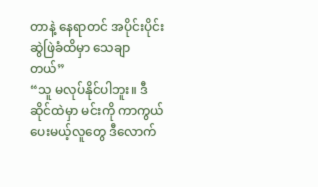တာနဲ့ နေရာတင် အပိုင်းပိုင်း ဆွဲဖြဲခံထိမှာ သေချာတယ်”
“သူ မလုပ်နိုင်ပါဘူး။ ဒီဆိုင်ထဲမှာ မင်းကို ကာကွယ်ပေးမယ့်လူတွေ ဒီလောက်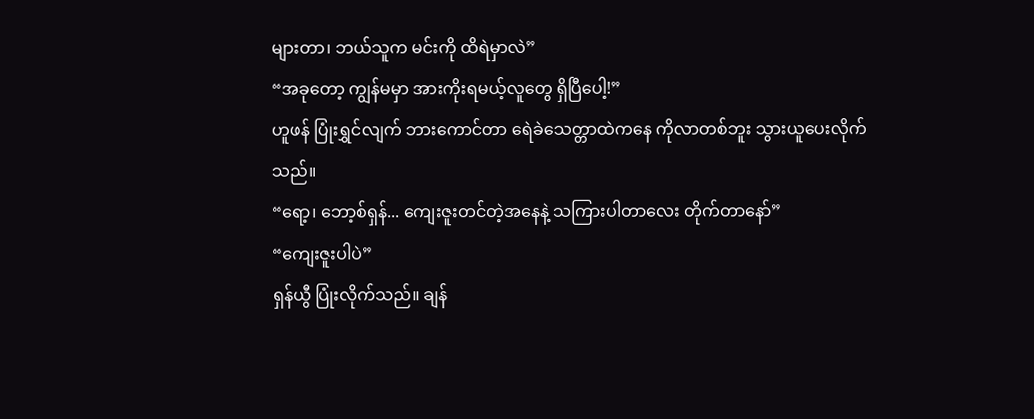များတာ၊ ဘယ်သူက မင်းကို ထိရဲမှာလဲ”
“အခုတော့ ကျွန်မမှာ အားကိုးရမယ့်လူတွေ ရှိပြီပေါ့!”
ဟူဖန် ပြုံးရွှင်လျက် ဘားကောင်တာ ရေဲခဲသေတ္တာထဲကနေ ကိုလာတစ်ဘူး သွားယူပေးလိုက်သည်။
“ရော့၊ ဘော့စ်ရှန်... ကျေးဇူးတင်တဲ့အနေနဲ့ သကြားပါတာလေး တိုက်တာနော်”
“ကျေးဇူးပါပဲ”
ရှန်ယွီ ပြုံးလိုက်သည်။ ချန်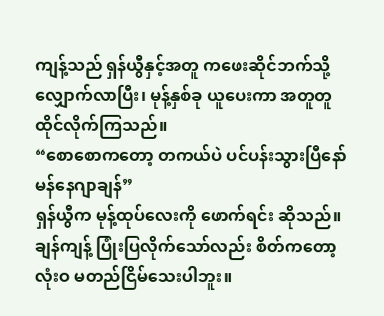ကျန့်သည် ရှန်ယွီနှင့်အတူ ကဖေးဆိုင်ဘက်သို့ လျှောက်လာပြီး၊ မုန့်နှစ်ခု ယူပေးကာ အတူတူ ထိုင်လိုက်ကြသည်။
“စောစောကတော့ တကယ်ပဲ ပင်ပန်းသွားပြီနော် မန်နေဂျာချန်”
ရှန်ယွီက မုန့်ထုပ်လေးကို ဖောက်ရင်း ဆိုသည်။ ချန်ကျန့် ပြုံးပြလိုက်သော်လည်း စိတ်ကတော့ လုံးဝ မတည်ငြိမ်သေးပါဘူး။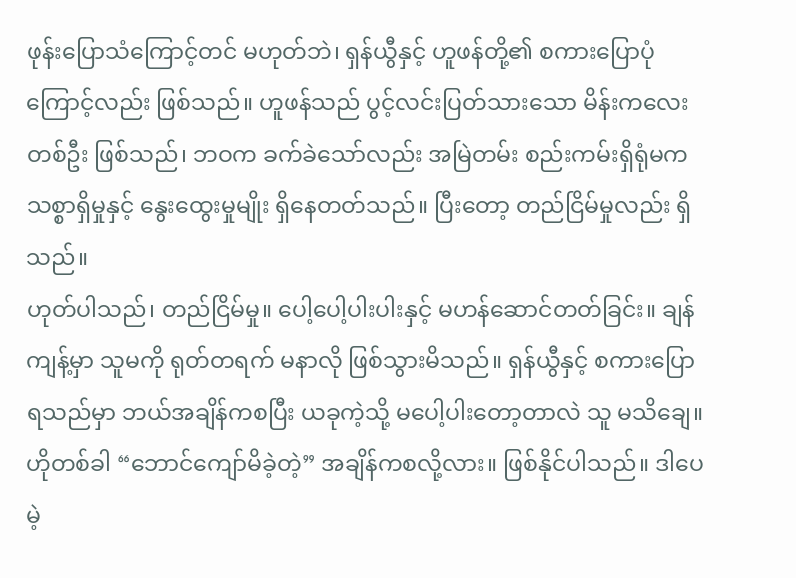ဖုန်းပြောသံကြောင့်တင် မဟုတ်ဘဲ၊ ရှန်ယွီနှင့် ဟူဖန်တို့၏ စကားပြောပုံကြောင့်လည်း ဖြစ်သည်။ ဟူဖန်သည် ပွင့်လင်းပြတ်သားသော မိန်းကလေးတစ်ဦး ဖြစ်သည်၊ ဘဝက ခက်ခဲသော်လည်း အမြဲတမ်း စည်းကမ်းရှိရုံမက သစ္စာရှိမှုနှင့် နွေးထွေးမှုမျိုး ရှိနေတတ်သည်။ ပြီးတော့ တည်ငြိမ်မှုလည်း ရှိသည်။
ဟုတ်ပါသည်၊ တည်ငြိမ်မှု။ ပေါ့ပေါ့ပါးပါးနှင့် မဟန်ဆောင်တတ်ခြင်း။ ချန်ကျန့်မှာ သူမကို ရုတ်တရက် မနာလို ဖြစ်သွားမိသည်။ ရှန်ယွီနှင့် စကားပြောရသည်မှာ ဘယ်အချိန်ကစပြီး ယခုကဲ့သို့ မပေါ့ပါးတော့တာလဲ သူ မသိချေ။ ဟိုတစ်ခါ “ဘောင်ကျော်မိခဲ့တဲ့” အချိန်ကစလို့လား။ ဖြစ်နိုင်ပါသည်။ ဒါပေမဲ့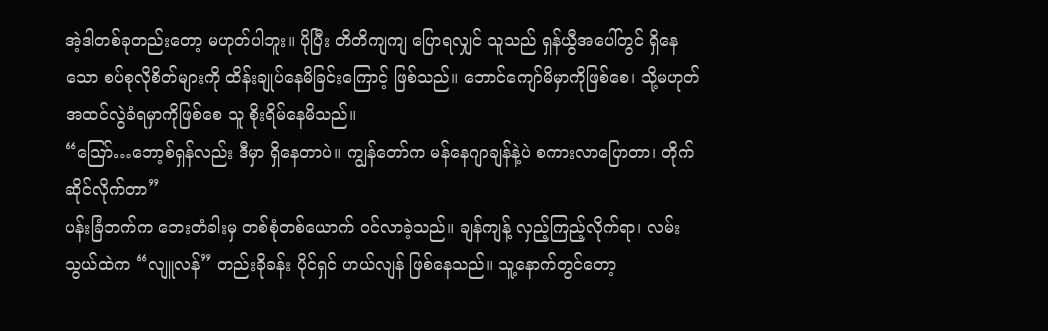အဲ့ဒါတစ်ခုတည်းတော့ မဟုတ်ပါဘူး။ ပိုပြီး တိတိကျကျ ပြောရလျှင် သူသည် ရှန်ယွီအပေါ်တွင် ရှိနေသော စပ်စုလိုစိတ်များကို ထိန်းချုပ်နေမိခြင်းကြောင့် ဖြစ်သည်။ ဘောင်ကျော်မိမှာကိုဖြစ်စေ၊ သို့မဟုတ် အထင်လွဲခံရမှာကိုဖြစ်စေ သူ စိုးရိမ်နေမိသည်။
“သြော်…ဘော့စ်ရှန်လည်း ဒီမှာ ရှိနေတာပဲ။ ကျွန်တော်က မန်နေဂျာချန်နဲ့ပဲ စကားလာပြောတာ၊ တိုက်ဆိုင်လိုက်တာ”
ပန်းခြံဘက်က ဘေးတံခါးမှ တစ်စုံတစ်ယောက် ဝင်လာခဲ့သည်။ ချန်ကျန့် လှည့်ကြည့်လိုက်ရာ၊ လမ်းသွယ်ထဲက “လျူလန်” တည်းခိုခန်း ပိုင်ရှင် ဟယ်လျန် ဖြစ်နေသည်။ သူ့နောက်တွင်တော့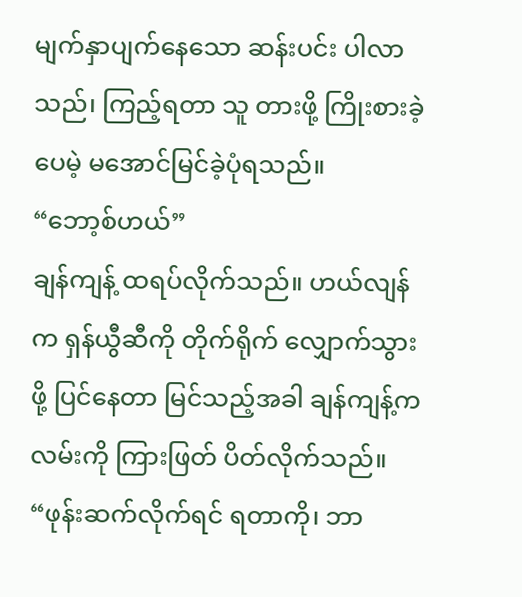မျက်နှာပျက်နေသော ဆန်းပင်း ပါလာသည်၊ ကြည့်ရတာ သူ တားဖို့ ကြိုးစားခဲ့ပေမဲ့ မအောင်မြင်ခဲ့ပုံရသည်။
“ဘော့စ်ဟယ်”
ချန်ကျန့် ထရပ်လိုက်သည်။ ဟယ်လျန်က ရှန်ယွီဆီကို တိုက်ရိုက် လျှောက်သွားဖို့ ပြင်နေတာ မြင်သည့်အခါ ချန်ကျန့်က လမ်းကို ကြားဖြတ် ပိတ်လိုက်သည်။
“ဖုန်းဆက်လိုက်ရင် ရတာကို၊ ဘာ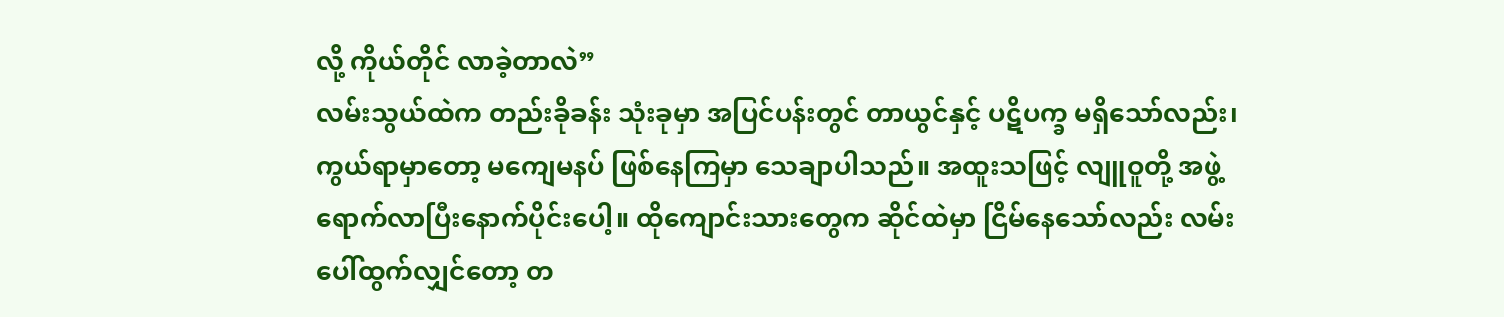လို့ ကိုယ်တိုင် လာခဲ့တာလဲ”
လမ်းသွယ်ထဲက တည်းခိုခန်း သုံးခုမှာ အပြင်ပန်းတွင် တာယွင်နှင့် ပဋိပက္ခ မရှိသော်လည်း၊ ကွယ်ရာမှာတော့ မကျေမနပ် ဖြစ်နေကြမှာ သေချာပါသည်။ အထူးသဖြင့် လျူဝူတို့ အဖွဲ့ ရောက်လာပြီးနောက်ပိုင်းပေါ့။ ထိုကျောင်းသားတွေက ဆိုင်ထဲမှာ ငြိမ်နေသော်လည်း လမ်းပေါ်ထွက်လျှင်တော့ တ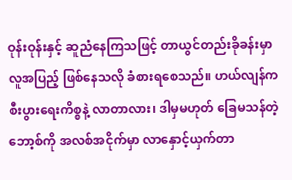ဝုန်းဝုန်းနှင့် ဆူညံနေကြသဖြင့် တာယွင်တည်းခိုခန်းမှာ လူအပြည့် ဖြစ်နေသလို ခံစားရစေသည်။ ဟယ်လျန်က စီးပွားရေးကိစ္စနဲ့ လာတာလား၊ ဒါမှမဟုတ် ခြေမသန်တဲ့ ဘော့စ်ကို အလစ်အငိုက်မှာ လာနှောင့်ယှက်တာ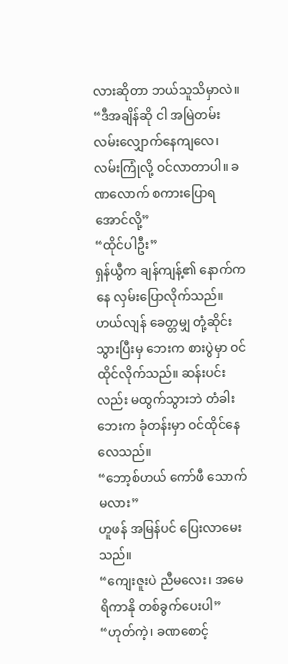လားဆိုတာ ဘယ်သူသိမှာလဲ။
“ဒီအချိန်ဆို ငါ အမြဲတမ်း လမ်းလျှောက်နေကျလေ၊ လမ်းကြုံလို့ ဝင်လာတာပါ။ ခဏလောက် စကားပြောရအောင်လို့”
“ထိုင်ပါဦး”
ရှန်ယွီက ချန်ကျန့်၏ နောက်ကနေ လှမ်းပြောလိုက်သည်။ ဟယ်လျန် ခေတ္တမျှ တုံ့ဆိုင်းသွားပြီးမှ ဘေးက စားပွဲမှာ ဝင်ထိုင်လိုက်သည်။ ဆန်းပင်းလည်း မထွက်သွားဘဲ တံခါးဘေးက ခုံတန်းမှာ ဝင်ထိုင်နေလေသည်။
“ဘော့စ်ဟယ် ကော်ဖီ သောက်မလား”
ဟူဖန် အမြန်ပင် ပြေးလာမေးသည်။
“ကျေးဇူးပဲ ညီမလေး၊ အမေရိကာနို တစ်ခွက်ပေးပါ”
“ဟုတ်ကဲ့၊ ခဏစောင့်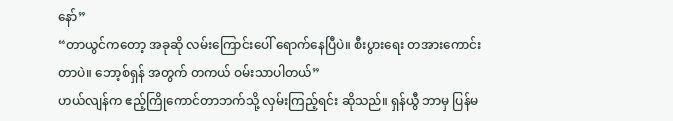နော်”
“တာယွင်ကတော့ အခုဆို လမ်းကြောင်းပေါ် ရောက်နေပြီပဲ။ စီးပွားရေး တအားကောင်းတာပဲ။ ဘော့စ်ရှန် အတွက် တကယ် ဝမ်းသာပါတယ်”
ဟယ်လျန်က ဧည့်ကြိုကောင်တာဘက်သို့ လှမ်းကြည့်ရင်း ဆိုသည်။ ရှန်ယွီ ဘာမှ ပြန်မ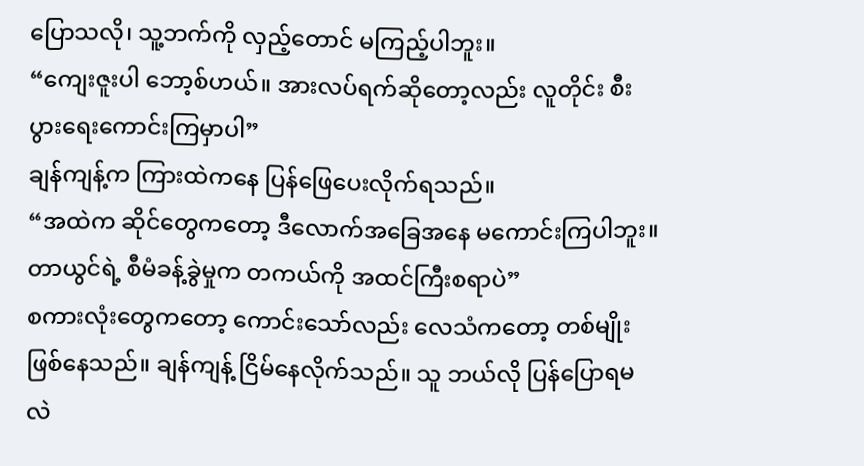ပြောသလို၊ သူ့ဘက်ကို လှည့်တောင် မကြည့်ပါဘူး။
“ကျေးဇူးပါ ဘော့စ်ဟယ်။ အားလပ်ရက်ဆိုတော့လည်း လူတိုင်း စီးပွားရေးကောင်းကြမှာပါ”
ချန်ကျန့်က ကြားထဲကနေ ပြန်ဖြေပေးလိုက်ရသည်။
“အထဲက ဆိုင်တွေကတော့ ဒီလောက်အခြေအနေ မကောင်းကြပါဘူး။ တာယွင်ရဲ့ စီမံခန့်ခွဲမှုက တကယ်ကို အထင်ကြီးစရာပဲ”
စကားလုံးတွေကတော့ ကောင်းသော်လည်း လေသံကတော့ တစ်မျိုး ဖြစ်နေသည်။ ချန်ကျန့် ငြိမ်နေလိုက်သည်။ သူ ဘယ်လို ပြန်ပြောရမလဲ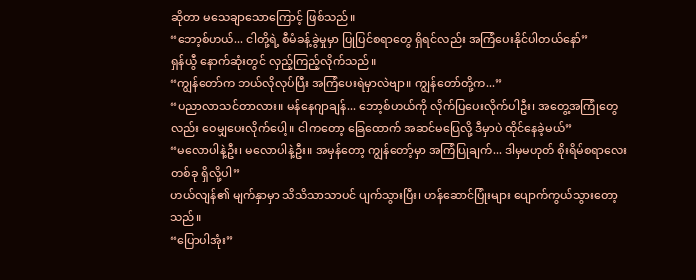ဆိုတာ မသေချာသောကြောင့် ဖြစ်သည်။
“ဘော့စ်ဟယ်... ငါတို့ရဲ့ စီမံခန့်ခွဲမှုမှာ ပြုပြင်စရာတွေ ရှိရင်လည်း အကြံပေးနိုင်ပါတယ်နော်”
ရှန်ယွီ နောက်ဆုံးတွင် လှည့်ကြည့်လိုက်သည်။
“ကျွန်တော်က ဘယ်လိုလုပ်ပြီး အကြံပေးရဲမှာလဲဗျာ။ ကျွန်တော်တို့က...”
“ပညာလာသင်တာလား။ မန်နေဂျာချန်... ဘော့စ်ဟယ်ကို လိုက်ပြပေးလိုက်ပါဦး၊ အတွေ့အကြုံတွေလည်း ဝေမျှပေးလိုက်ပေါ့။ ငါကတော့ ခြေထောက် အဆင်မပြေလို့ ဒီမှာပဲ ထိုင်နေခဲ့မယ်”
“မလောပါနဲ့ဦး၊ မလောပါနဲ့ဦး။ အမှန်တော့ ကျွန်တော့်မှာ အကြံပြုချက်... ဒါမှမဟုတ် စိုးရိမ်စရာလေး တစ်ခု ရှိလို့ပါ”
ဟယ်လျန်၏ မျက်နှာမှာ သိသိသာသာပင် ပျက်သွားပြီး၊ ဟန်ဆောင်ပြုံးများ ပျောက်ကွယ်သွားတော့သည်။
“ပြောပါအုံး”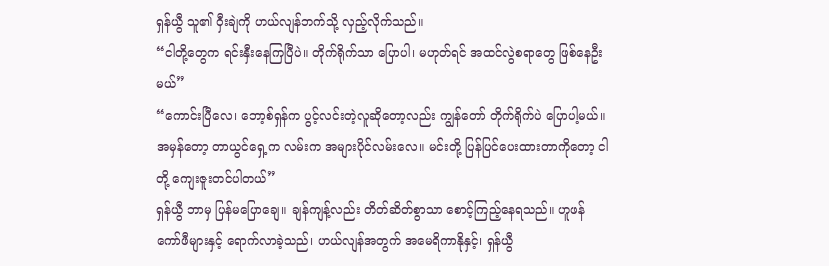ရှန်ယွီ သူ၏ ဝှီးချဲကို ဟယ်လျန်ဘက်သို့ လှည့်လိုက်သည်။
“ငါတို့တွေက ရင်းနှီးနေကြပြီပဲ။ တိုက်ရိုက်သာ ပြောပါ၊ မဟုတ်ရင် အထင်လွဲစရာတွေ ဖြစ်နေဦးမယ်”
“ကောင်းပြီလေ၊ ဘော့စ်ရှန်က ပွင့်လင်းတဲ့လူဆိုတော့လည်း ကျွန်တော် တိုက်ရိုက်ပဲ ပြောပါ့မယ်။ အမှန်တော့ တာယွင်ရှေ့က လမ်းက အများပိုင်လမ်းလေ။ မင်းတို့ ပြန်ပြင်ပေးထားတာကိုတော့ ငါတို့ ကျေးဇူးတင်ပါတယ်”
ရှန်ယွီ ဘာမှ ပြန်မပြောချေ။ ချန်ကျန့်လည်း တိတ်ဆိတ်စွာသာ စောင့်ကြည့်နေရသည်။ ဟူဖန် ကော်ဖီများနှင့် ရောက်လာခဲ့သည်၊ ဟယ်လျန်အတွက် အမေရိကာနိုနှင့်၊ ရှန်ယွီ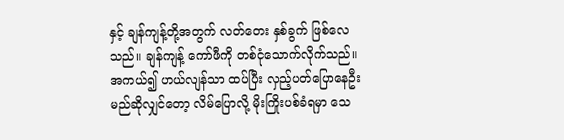နှင့် ချန်ကျန့်တို့အတွက် လတ်တေး နှစ်ခွက် ဖြစ်လေသည်။ ချန်ကျန့် ကော်ဖီကို တစ်ငုံသောက်လိုက်သည်။ အကယ်၍ ဟယ်လျန်သာ ထပ်ပြီး လှည့်ပတ်ပြောနေဦးမည်ဆိုလျှင်တော့ လိမ်ပြောလို့ မိုးကြိုးပစ်ခံရမှာ သေ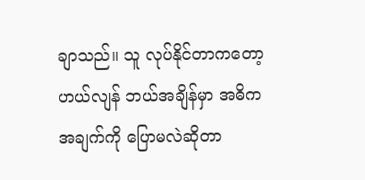ချာသည်။ သူ လုပ်နိုင်တာကတော့ ဟယ်လျန် ဘယ်အချိန်မှာ အဓိကအချက်ကို ပြောမလဲဆိုတာ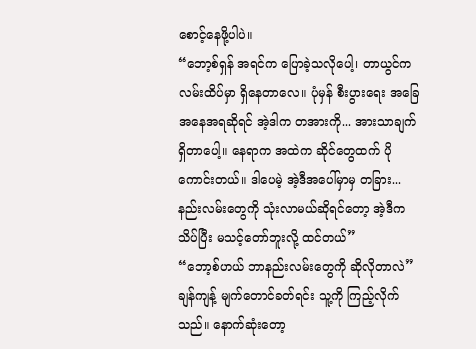စောင့်နေဖို့ပါပဲ။
“ဘော့စ်ရှန် အရင်က ပြောခဲ့သလိုပေါ့၊ တာယွင်က လမ်းထိပ်မှာ ရှိနေတာလေ။ ပုံမှန် စီးပွားရေး အခြေအနေအရဆိုရင် အဲ့ဒါက တအားကို... အားသာချက် ရှိတာပေါ့။ နေရာက အထဲက ဆိုင်တွေထက် ပိုကောင်းတယ်။ ဒါပေမဲ့ အဲ့ဒီအပေါ်မှာမှ တခြား... နည်းလမ်းတွေကို သုံးလာမယ်ဆိုရင်တော့ အဲ့ဒီက သိပ်ပြီး မသင့်တော်ဘူးလို့ ထင်တယ်”
“ဘော့စ်ဟယ် ဘာနည်းလမ်းတွေကို ဆိုလိုတာလဲ”
ချန်ကျန့် မျက်တောင်ခတ်ရင်း သူ့ကို ကြည့်လိုက်သည်။ နောက်ဆုံးတော့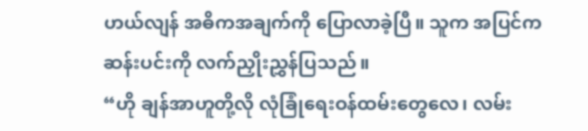ဟယ်လျန် အဓိကအချက်ကို ပြောလာခဲ့ပြီ။ သူက အပြင်က ဆန်းပင်းကို လက်ညှိုးညွှန်ပြသည်။
“ဟို ချန်အာဟူတို့လို လုံခြုံရေးဝန်ထမ်းတွေလေ၊ လမ်း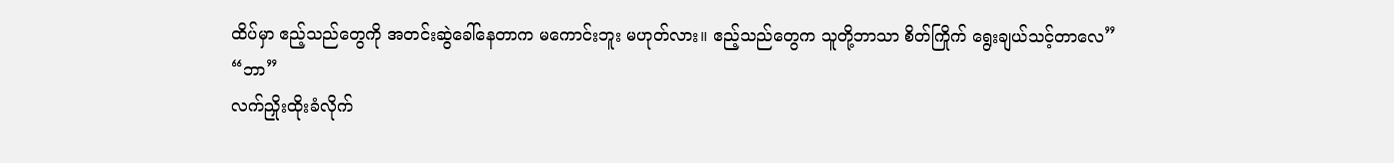ထိပ်မှာ ဧည့်သည်တွေကို အတင်းဆွဲခေါ်နေတာက မကောင်းဘူး မဟုတ်လား။ ဧည့်သည်တွေက သူတို့ဘာသာ စိတ်ကြိုက် ရွေးချယ်သင့်တာလေ”
“ဘာ”
လက်ညှိုးထိုးခံလိုက်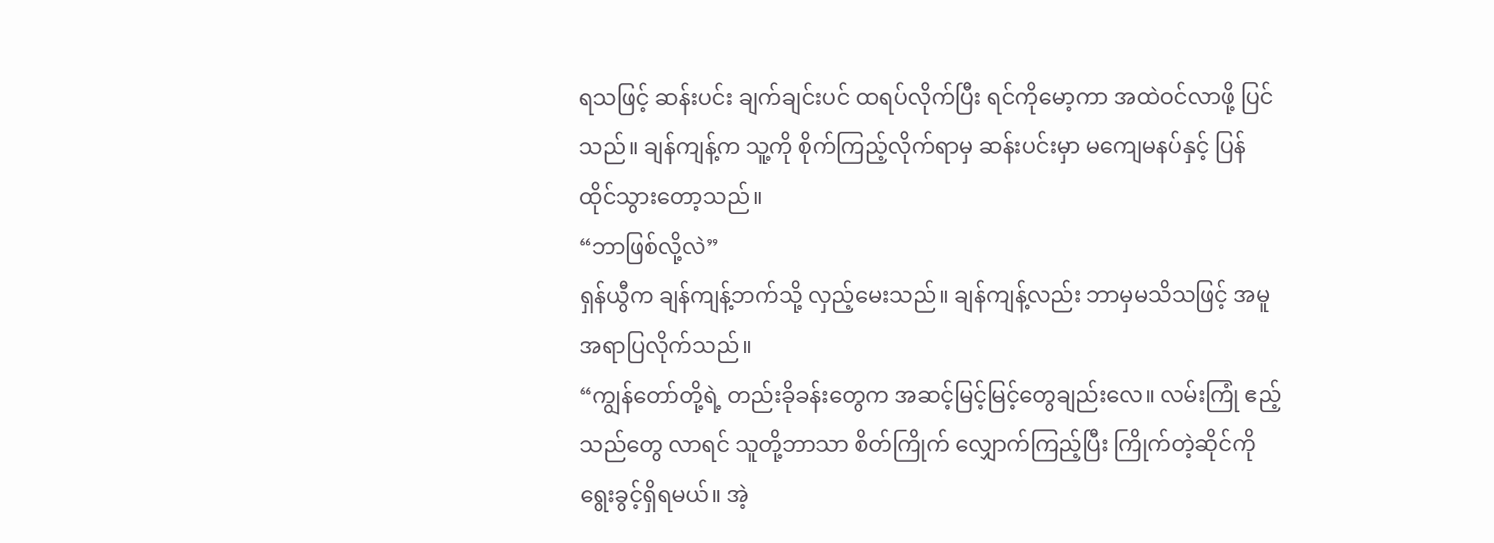ရသဖြင့် ဆန်းပင်း ချက်ချင်းပင် ထရပ်လိုက်ပြီး ရင်ကိုမော့ကာ အထဲဝင်လာဖို့ ပြင်သည်။ ချန်ကျန့်က သူ့ကို စိုက်ကြည့်လိုက်ရာမှ ဆန်းပင်းမှာ မကျေမနပ်နှင့် ပြန်ထိုင်သွားတော့သည်။
“ဘာဖြစ်လို့လဲ”
ရှန်ယွီက ချန်ကျန့်ဘက်သို့ လှည့်မေးသည်။ ချန်ကျန့်လည်း ဘာမှမသိသဖြင့် အမူအရာပြလိုက်သည်။
“ကျွန်တော်တို့ရဲ့ တည်းခိုခန်းတွေက အဆင့်မြင့်မြင့်တွေချည်းလေ။ လမ်းကြုံ ဧည့်သည်တွေ လာရင် သူတို့ဘာသာ စိတ်ကြိုက် လျှောက်ကြည့်ပြီး ကြိုက်တဲ့ဆိုင်ကို ရွေးခွင့်ရှိရမယ်။ အဲ့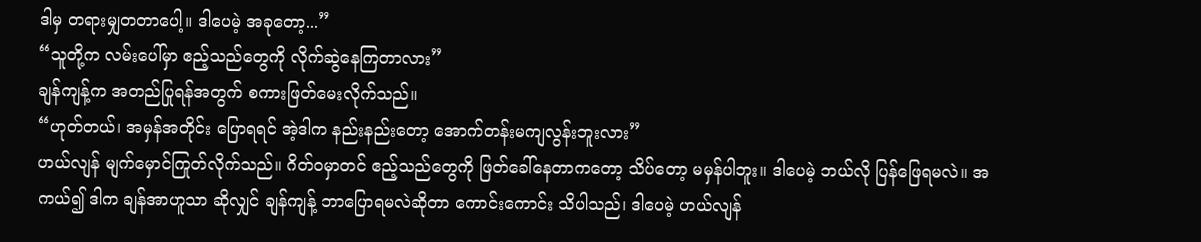ဒါမှ တရားမျှတတာပေါ့။ ဒါပေမဲ့ အခုတော့...”
“သူတို့က လမ်းပေါ်မှာ ဧည့်သည်တွေကို လိုက်ဆွဲနေကြတာလား”
ချန်ကျန့်က အတည်ပြုရန်အတွက် စကားဖြတ်မေးလိုက်သည်။
“ဟုတ်တယ်၊ အမှန်အတိုင်း ပြောရရင် အဲ့ဒါက နည်းနည်းတော့ အောက်တန်းမကျလွန်းဘူးလား”
ဟယ်လျန် မျက်မှောင်ကြုတ်လိုက်သည်။ ဂိတ်ဝမှာတင် ဧည့်သည်တွေကို ဖြတ်ခေါ်နေတာကတော့ သိပ်တော့ မမှန်ပါဘူး။ ဒါပေမဲ့ ဘယ်လို ပြန်ဖြေရမလဲ။ အကယ်၍ ဒါက ချန်အာဟူသာ ဆိုလျှင် ချန်ကျန့် ဘာပြောရမလဲဆိုတာ ကောင်းကောင်း သိပါသည်၊ ဒါပေမဲ့ ဟယ်လျန်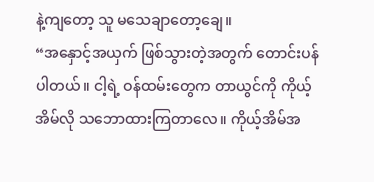နဲ့ကျတော့ သူ မသေချာတော့ချေ။
“အနှောင့်အယှက် ဖြစ်သွားတဲ့အတွက် တောင်းပန်ပါတယ်။ ငါ့ရဲ့ ဝန်ထမ်းတွေက တာယွင်ကို ကိုယ့်အိမ်လို သဘောထားကြတာလေ။ ကိုယ့်အိမ်အ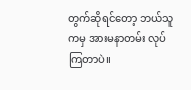တွက်ဆိုရင်တော့ ဘယ်သူကမှ အားမနာတမ်း လုပ်ကြတာပဲ။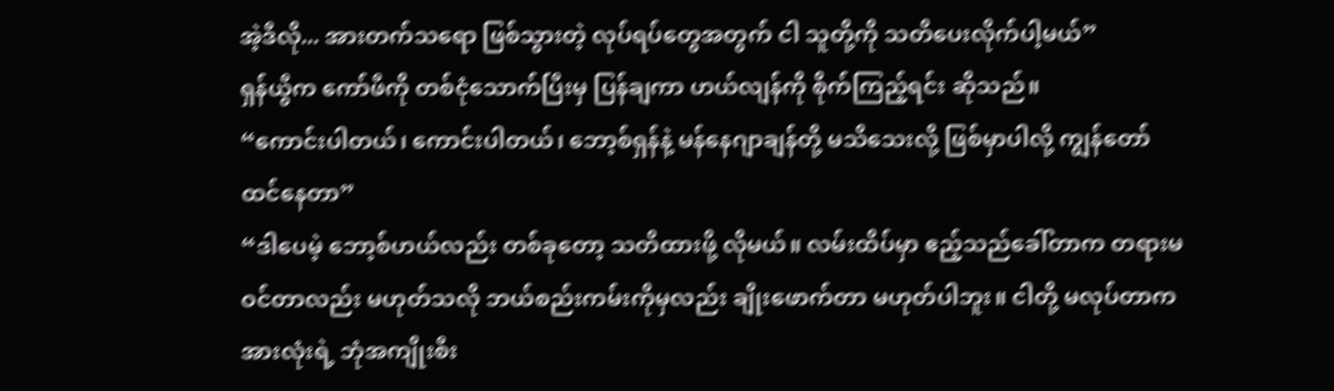အဲ့ဒီလို... အားတက်သရော ဖြစ်သွားတဲ့ လုပ်ရပ်တွေအတွက် ငါ သူတို့ကို သတိပေးလိုက်ပါ့မယ်”
ရှန်ယွီက ကော်ဖီကို တစ်ငုံသောက်ပြီးမှ ပြန်ချကာ ဟယ်လျန်ကို စိုက်ကြည့်ရင်း ဆိုသည်။
“ကောင်းပါတယ်၊ ကောင်းပါတယ်၊ ဘော့စ်ရှန်နဲ့ မန်နေဂျာချန်တို့ မသိသေးလို့ ဖြစ်မှာပါလို့ ကျွန်တော် ထင်နေတာ”
“ဒါပေမဲ့ ဘော့စ်ဟယ်လည်း တစ်ခုတော့ သတိထားဖို့ လိုမယ်။ လမ်းထိပ်မှာ ဧည့်သည်ခေါ်တာက တရားမဝင်တာလည်း မဟုတ်သလို ဘယ်စည်းကမ်းကိုမှလည်း ချိုးဖောက်တာ မဟုတ်ပါဘူး။ ငါတို့ မလုပ်တာက အားလုံးရဲ့ ဘုံအကျိုးစီး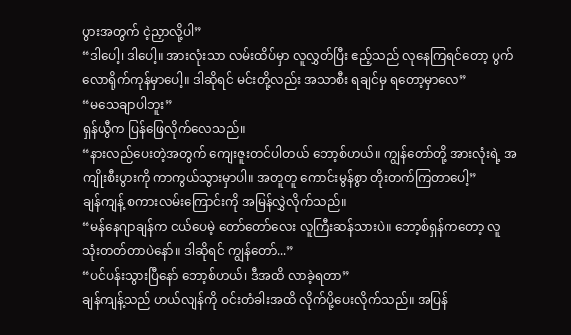ပွားအတွက် ငဲ့ညှာလို့ပါ”
“ဒါပေါ့၊ ဒါပေါ့။ အားလုံးသာ လမ်းထိပ်မှာ လူလွှတ်ပြီး ဧည့်သည် လုနေကြရင်တော့ ပွက်လောရိုက်ကုန်မှာပေါ့။ ဒါဆိုရင် မင်းတို့လည်း အသာစီး ရချင်မှ ရတော့မှာလေ”
“မသေချာပါဘူး”
ရှန်ယွီက ပြန်ဖြေလိုက်လေသည်။
“နားလည်ပေးတဲ့အတွက် ကျေးဇူးတင်ပါတယ် ဘော့စ်ဟယ်။ ကျွန်တော်တို့ အားလုံးရဲ့ အကျိုးစီးပွားကို ကာကွယ်သွားမှာပါ။ အတူတူ ကောင်းမွန်စွာ တိုးတက်ကြတာပေါ့”
ချန်ကျန့် စကားလမ်းကြောင်းကို အမြန်လွှဲလိုက်သည်။
“မန်နေဂျာချန်က ငယ်ပေမဲ့ တော်တော်လေး လူကြီးဆန်သားပဲ။ ဘော့စ်ရှန်ကတော့ လူသုံးတတ်တာပဲနော်။ ဒါဆိုရင် ကျွန်တော်...”
“ပင်ပန်းသွားပြီနော် ဘော့စ်ဟယ်၊ ဒီအထိ လာခဲ့ရတာ”
ချန်ကျန့်သည် ဟယ်လျန်ကို ဝင်းတံခါးအထိ လိုက်ပို့ပေးလိုက်သည်။ အပြန်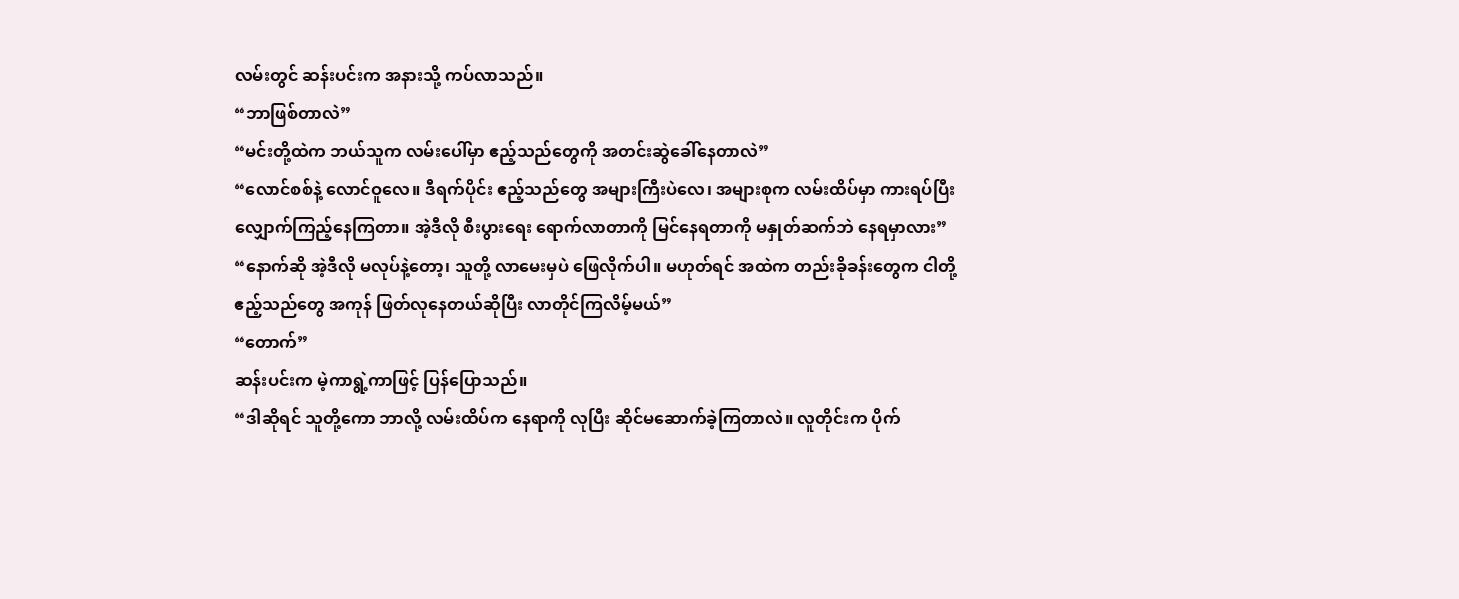လမ်းတွင် ဆန်းပင်းက အနားသို့ ကပ်လာသည်။
“ဘာဖြစ်တာလဲ”
“မင်းတို့ထဲက ဘယ်သူက လမ်းပေါ်မှာ ဧည့်သည်တွေကို အတင်းဆွဲခေါ်နေတာလဲ”
“လောင်စစ်နဲ့ လောင်ဝူလေ။ ဒီရက်ပိုင်း ဧည့်သည်တွေ အများကြီးပဲလေ၊ အများစုက လမ်းထိပ်မှာ ကားရပ်ပြီး လျှောက်ကြည့်နေကြတာ။ အဲ့ဒီလို စီးပွားရေး ရောက်လာတာကို မြင်နေရတာကို မနှုတ်ဆက်ဘဲ နေရမှာလား”
“နောက်ဆို အဲ့ဒီလို မလုပ်နဲ့တော့၊ သူတို့ လာမေးမှပဲ ဖြေလိုက်ပါ။ မဟုတ်ရင် အထဲက တည်းခိုခန်းတွေက ငါတို့ ဧည့်သည်တွေ အကုန် ဖြတ်လုနေတယ်ဆိုပြီး လာတိုင်ကြလိမ့်မယ်”
“တောက်”
ဆန်းပင်းက မဲ့ကာရွဲ့ကာဖြင့် ပြန်ပြောသည်။
“ဒါဆိုရင် သူတို့ကော ဘာလို့ လမ်းထိပ်က နေရာကို လုပြီး ဆိုင်မဆောက်ခဲ့ကြတာလဲ။ လူတိုင်းက ပိုက်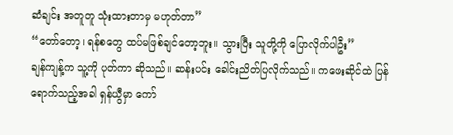ဆံချင်း အတူတူ သုံးထားတာမှ မဟုတ်တာ”
“တော်တော့၊ ရန်စတွေ ထပ်မဖြစ်ချင်တော့ဘူး။ သွားပြီး သူတို့ကို ပြောလိုက်ပါဦး”
ချန်ကျန့်က သူ့ကို ပုတ်ကာ ဆိုသည်။ ဆန်းပင်း ခေါင်းညိတ်ပြလိုက်သည်။ ကဖေးဆိုင်ထဲ ပြန်ရောက်သည့်အခါ ရှန်ယွီမှာ ကော်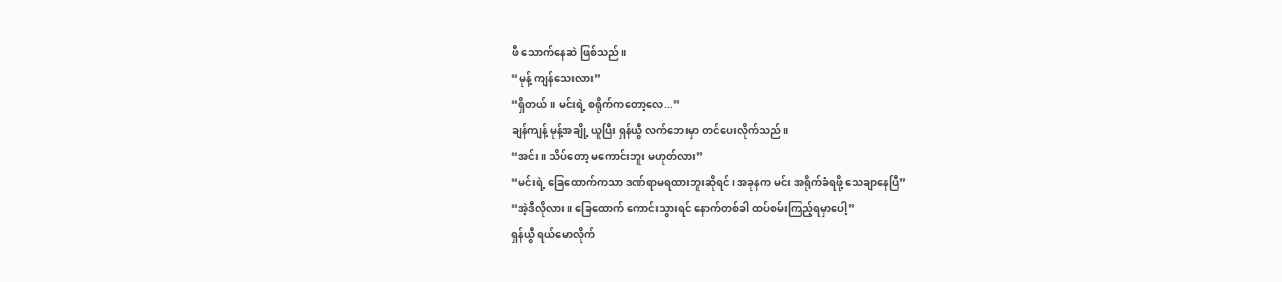ဖီ သောက်နေဆဲ ဖြစ်သည်။
“မုန့် ကျန်သေးလား”
“ရှိတယ်။ မင်းရဲ့ စရိုက်ကတော့လေ...”
ချန်ကျန့် မုန့်အချို့ ယူပြီး ရှန်ယွီ လက်ဘေးမှာ တင်ပေးလိုက်သည်။
“အင်း။ သိပ်တော့ မကောင်းဘူး မဟုတ်လား”
“မင်းရဲ့ ခြေထောက်ကသာ ဒဏ်ရာမရထားဘူးဆိုရင်၊ အခုနက မင်း အရိုက်ခံရဖို့ သေချာနေပြီ”
“အဲ့ဒီလိုလား။ ခြေထောက် ကောင်းသွားရင် နောက်တစ်ခါ ထပ်စမ်းကြည့်ရမှာပေါ့”
ရှန်ယွီ ရယ်မောလိုက်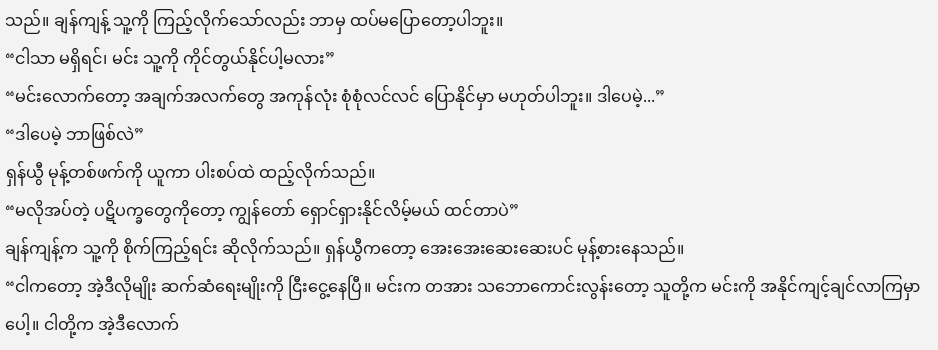သည်။ ချန်ကျန့် သူ့ကို ကြည့်လိုက်သော်လည်း ဘာမှ ထပ်မပြောတော့ပါဘူး။
“ငါသာ မရှိရင်၊ မင်း သူ့ကို ကိုင်တွယ်နိုင်ပါ့မလား”
“မင်းလောက်တော့ အချက်အလက်တွေ အကုန်လုံး စုံစုံလင်လင် ပြောနိုင်မှာ မဟုတ်ပါဘူး။ ဒါပေမဲ့...”
“ဒါပေမဲ့ ဘာဖြစ်လဲ”
ရှန်ယွီ မုန့်တစ်ဖက်ကို ယူကာ ပါးစပ်ထဲ ထည့်လိုက်သည်။
“မလိုအပ်တဲ့ ပဋိပက္ခတွေကိုတော့ ကျွန်တော် ရှောင်ရှားနိုင်လိမ့်မယ် ထင်တာပဲ”
ချန်ကျန့်က သူ့ကို စိုက်ကြည့်ရင်း ဆိုလိုက်သည်။ ရှန်ယွီကတော့ အေးအေးဆေးဆေးပင် မုန့်စားနေသည်။
“ငါကတော့ အဲ့ဒီလိုမျိုး ဆက်ဆံရေးမျိုးကို ငြီးငွေ့နေပြီ။ မင်းက တအား သဘောကောင်းလွန်းတော့ သူတို့က မင်းကို အနိုင်ကျင့်ချင်လာကြမှာပေါ့။ ငါတို့က အဲ့ဒီလောက်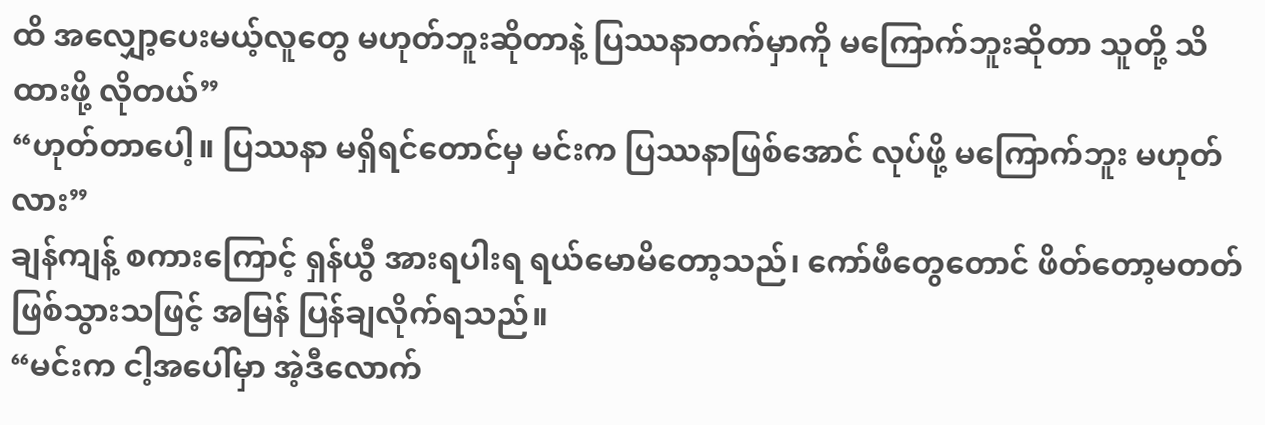ထိ အလျှော့ပေးမယ့်လူတွေ မဟုတ်ဘူးဆိုတာနဲ့ ပြဿနာတက်မှာကို မကြောက်ဘူးဆိုတာ သူတို့ သိထားဖို့ လိုတယ်”
“ဟုတ်တာပေါ့။ ပြဿနာ မရှိရင်တောင်မှ မင်းက ပြဿနာဖြစ်အောင် လုပ်ဖို့ မကြောက်ဘူး မဟုတ်လား”
ချန်ကျန့် စကားကြောင့် ရှန်ယွီ အားရပါးရ ရယ်မောမိတော့သည်၊ ကော်ဖီတွေတောင် ဖိတ်တော့မတတ် ဖြစ်သွားသဖြင့် အမြန် ပြန်ချလိုက်ရသည်။
“မင်းက ငါ့အပေါ်မှာ အဲ့ဒီလောက်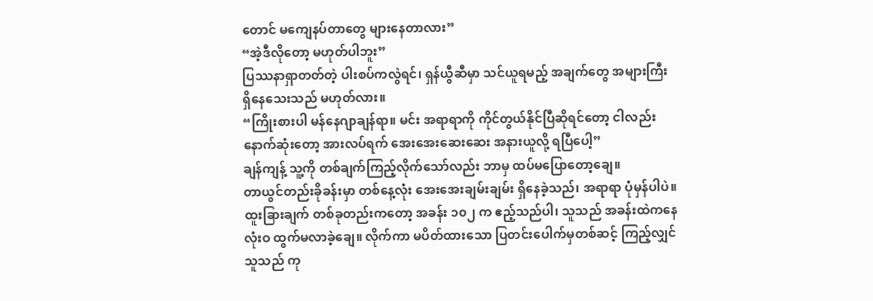တောင် မကျေနပ်တာတွေ များနေတာလား”
“အဲ့ဒီလိုတော့ မဟုတ်ပါဘူး”
ပြဿနာရှာတတ်တဲ့ ပါးစပ်ကလွဲရင်၊ ရှန်ယွီဆီမှာ သင်ယူရမည့် အချက်တွေ အများကြီး ရှိနေသေးသည် မဟုတ်လား။
“ကြိုးစားပါ မန်နေဂျာချန်ရာ။ မင်း အရာရာကို ကိုင်တွယ်နိုင်ပြီဆိုရင်တော့ ငါလည်း နောက်ဆုံးတော့ အားလပ်ရက် အေးအေးဆေးဆေး အနားယူလို့ ရပြီပေါ့”
ချန်ကျန့် သူ့ကို တစ်ချက်ကြည့်လိုက်သော်လည်း ဘာမှ ထပ်မပြောတော့ချေ။
တာယွင်တည်းခိုခန်းမှာ တစ်နေ့လုံး အေးအေးချမ်းချမ်း ရှိနေခဲ့သည်၊ အရာရာ ပုံမှန်ပါပဲ။ ထူးခြားချက် တစ်ခုတည်းကတော့ အခန်း ၁၀၂ က ဧည့်သည်ပါ၊ သူသည် အခန်းထဲကနေ လုံးဝ ထွက်မလာခဲ့ချေ။ လိုက်ကာ မပိတ်ထားသော ပြတင်းပေါက်မှတစ်ဆင့် ကြည့်လျှင် သူသည် ကု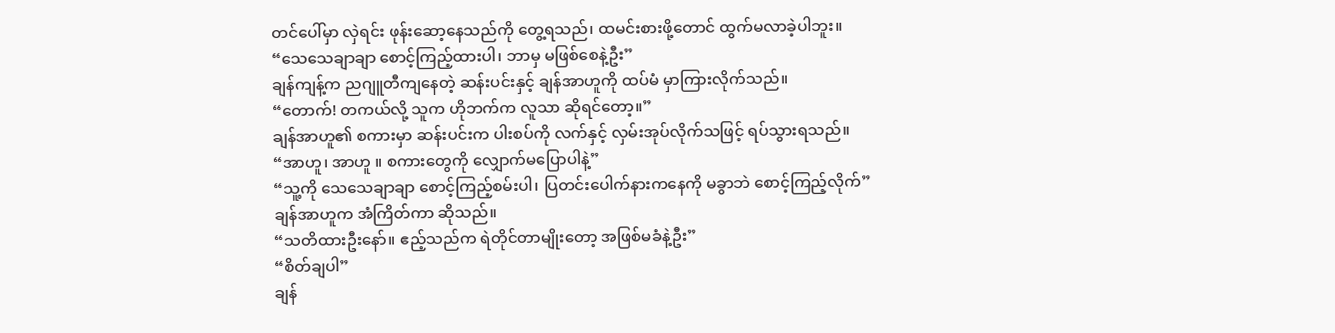တင်ပေါ်မှာ လှဲရင်း ဖုန်းဆော့နေသည်ကို တွေ့ရသည်၊ ထမင်းစားဖို့တောင် ထွက်မလာခဲ့ပါဘူး။
“သေသေချာချာ စောင့်ကြည့်ထားပါ၊ ဘာမှ မဖြစ်စေနဲ့ဦး”
ချန်ကျန့်က ညဂျူတီကျနေတဲ့ ဆန်းပင်းနှင့် ချန်အာဟူကို ထပ်မံ မှာကြားလိုက်သည်။
“တောက်! တကယ်လို့ သူက ဟိုဘက်က လူသာ ဆိုရင်တော့။”
ချန်အာဟူ၏ စကားမှာ ဆန်းပင်းက ပါးစပ်ကို လက်နှင့် လှမ်းအုပ်လိုက်သဖြင့် ရပ်သွားရသည်။
“အာဟူ၊ အာဟူ ။ စကားတွေကို လျှောက်မပြောပါနဲ့”
“သူ့ကို သေသေချာချာ စောင့်ကြည့်စမ်းပါ၊ ပြတင်းပေါက်နားကနေကို မခွာဘဲ စောင့်ကြည့်လိုက်”
ချန်အာဟူက အံကြိတ်ကာ ဆိုသည်။
“သတိထားဦးနော်။ ဧည့်သည်က ရဲတိုင်တာမျိုးတော့ အဖြစ်မခံနဲ့ဦး”
“စိတ်ချပါ”
ချန်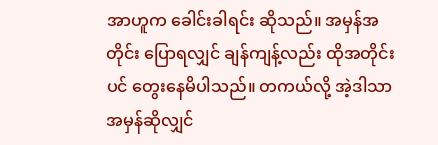အာဟူက ခေါင်းခါရင်း ဆိုသည်။ အမှန်အတိုင်း ပြောရလျှင် ချန်ကျန့်လည်း ထိုအတိုင်းပင် တွေးနေမိပါသည်။ တကယ်လို့ အဲ့ဒါသာ အမှန်ဆိုလျှင်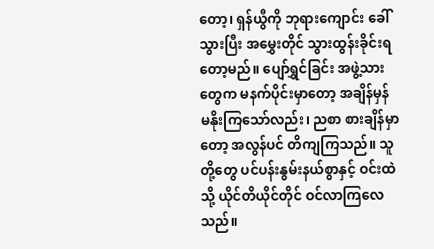တော့၊ ရှန်ယွီကို ဘုရားကျောင်း ခေါ်သွားပြီး အမွှေးတိုင် သွားထွန်းခိုင်းရတော့မည်။ ပျော်ရွှင်ခြင်း အဖွဲ့သားတွေက မနက်ပိုင်းမှာတော့ အချိန်မှန် မနိုးကြသော်လည်း၊ ညစာ စားချိန်မှာတော့ အလွန်ပင် တိကျကြသည်။ သူတို့တွေ ပင်ပန်းနွမ်းနယ်စွာနှင့် ဝင်းထဲသို့ ယိုင်တိယိုင်တိုင် ဝင်လာကြလေသည်။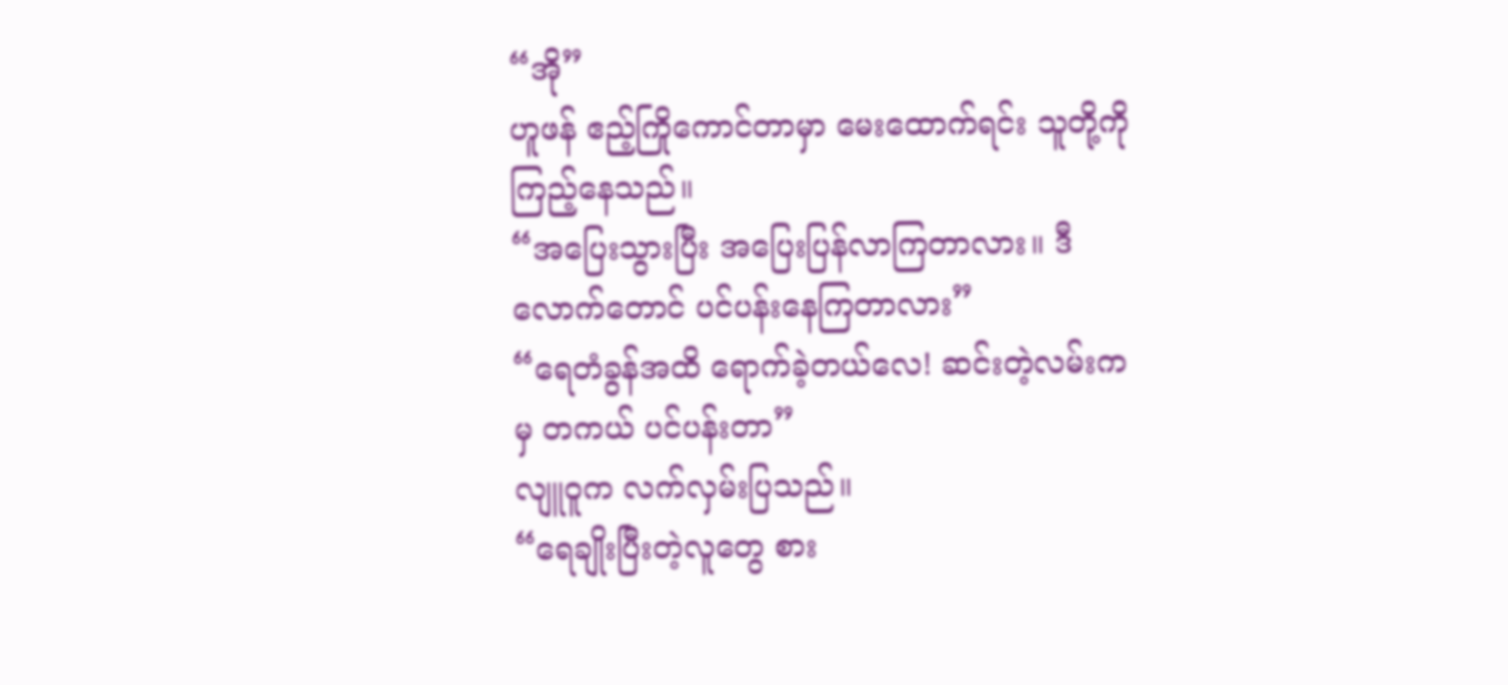“အို”
ဟူဖန် ဧည့်ကြိုကောင်တာမှာ မေးထောက်ရင်း သူတို့ကို ကြည့်နေသည်။
“အပြေးသွားပြီး အပြေးပြန်လာကြတာလား။ ဒီလောက်တောင် ပင်ပန်းနေကြတာလား”
“ရေတံခွန်အထိ ရောက်ခဲ့တယ်လေ! ဆင်းတဲ့လမ်းကမှ တကယ် ပင်ပန်းတာ”
လျူဝူက လက်လှမ်းပြသည်။
“ရေချိုးပြီးတဲ့လူတွေ စား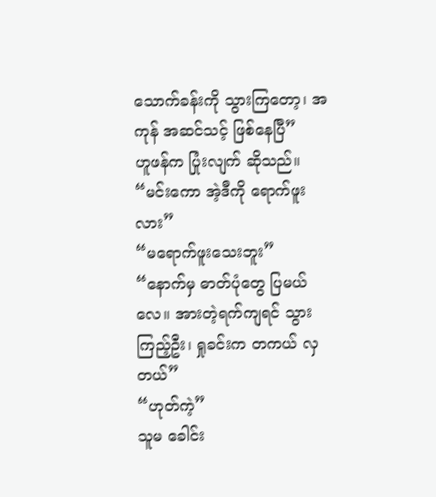သောက်ခန်းကို သွားကြတော့၊ အကုန် အဆင်သင့် ဖြစ်နေပြီ”
ဟူဖန်က ပြုံးလျက် ဆိုသည်။
“မင်းကော အဲ့ဒီကို ရောက်ဖူးလား”
“မရောက်ဖူးသေးဘူး”
“နောက်မှ ဓာတ်ပုံတွေ ပြမယ်လေ။ အားတဲ့ရက်ကျရင် သွားကြည့်ဦး၊ ရှုခင်းက တကယ် လှတယ်”
“ဟုတ်ကဲ့”
သူမ ခေါင်း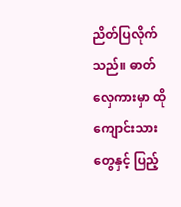ညိတ်ပြလိုက်သည်။ ဓာတ်လှေကားမှာ ထိုကျောင်းသားတွေနှင့် ပြည့်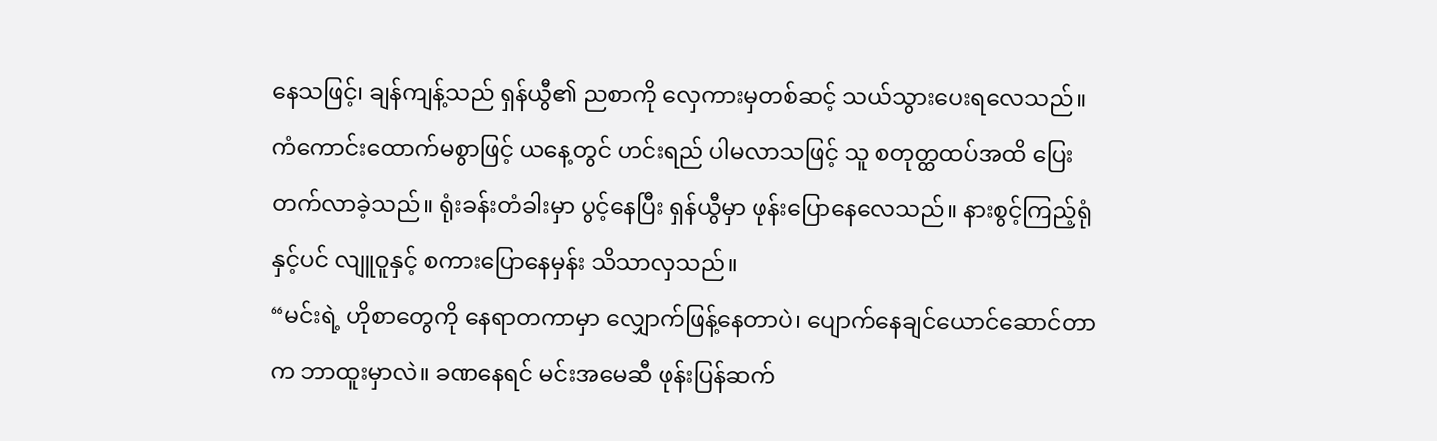နေသဖြင့်၊ ချန်ကျန့်သည် ရှန်ယွီ၏ ညစာကို လှေကားမှတစ်ဆင့် သယ်သွားပေးရလေသည်။ ကံကောင်းထောက်မစွာဖြင့် ယနေ့တွင် ဟင်းရည် ပါမလာသဖြင့် သူ စတုတ္ထထပ်အထိ ပြေးတက်လာခဲ့သည်။ ရုံးခန်းတံခါးမှာ ပွင့်နေပြီး ရှန်ယွီမှာ ဖုန်းပြောနေလေသည်။ နားစွင့်ကြည့်ရုံနှင့်ပင် လျူဝူနှင့် စကားပြောနေမှန်း သိသာလှသည်။
“မင်းရဲ့ ဟိုစာတွေကို နေရာတကာမှာ လျှောက်ဖြန့်နေတာပဲ၊ ပျောက်နေချင်ယောင်ဆောင်တာက ဘာထူးမှာလဲ။ ခဏနေရင် မင်းအမေဆီ ဖုန်းပြန်ဆက်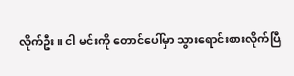လိုက်ဦး။ ငါ မင်းကို တောင်ပေါ်မှာ သွားရောင်းစားလိုက်ပြီ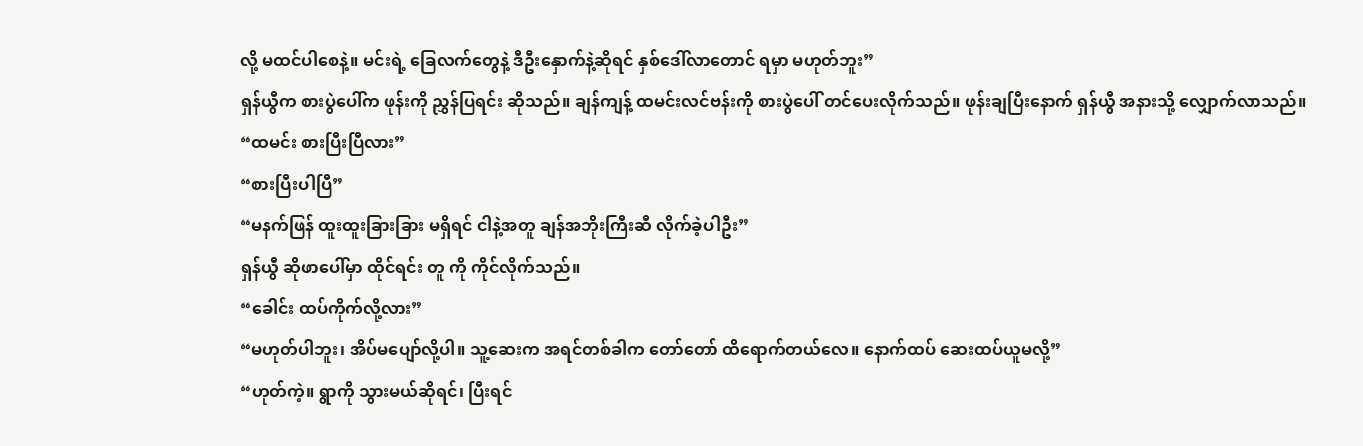လို့ မထင်ပါစေနဲ့။ မင်းရဲ့ ခြေလက်တွေနဲ့ ဒီဦးနှောက်နဲ့ဆိုရင် နှစ်ဒေါ်လာတောင် ရမှာ မဟုတ်ဘူး”
ရှန်ယွီက စားပွဲပေါ်က ဖုန်းကို ညွှန်ပြရင်း ဆိုသည်။ ချန်ကျန့် ထမင်းလင်ဗန်းကို စားပွဲပေါ် တင်ပေးလိုက်သည်။ ဖုန်းချပြီးနောက် ရှန်ယွီ အနားသို့ လျှောက်လာသည်။
“ထမင်း စားပြီးပြီလား”
“စားပြီးပါပြီ”
“မနက်ဖြန် ထူးထူးခြားခြား မရှိရင် ငါနဲ့အတူ ချန်အဘိုးကြီးဆီ လိုက်ခဲ့ပါဦး”
ရှန်ယွီ ဆိုဖာပေါ်မှာ ထိုင်ရင်း တူ ကို ကိုင်လိုက်သည်။
“ခေါင်း ထပ်ကိုက်လို့လား”
“မဟုတ်ပါဘူး၊ အိပ်မပျော်လို့ပါ။ သူ့ဆေးက အရင်တစ်ခါက တော်တော် ထိရောက်တယ်လေ။ နောက်ထပ် ဆေးထပ်ယူမလို့”
“ဟုတ်ကဲ့။ ရွာကို သွားမယ်ဆိုရင်၊ ပြီးရင်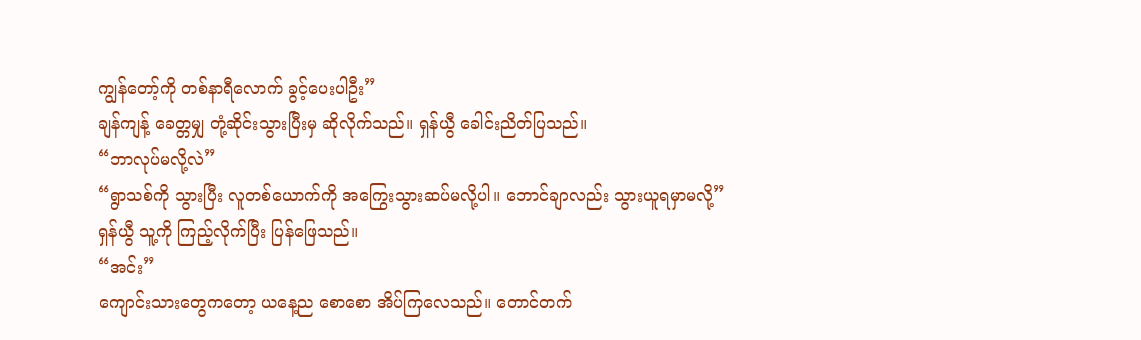ကျွန်တော့်ကို တစ်နာရီလောက် ခွင့်ပေးပါဦး”
ချန်ကျန့် ခေတ္တမျှ တုံ့ဆိုင်းသွားပြီးမှ ဆိုလိုက်သည်။ ရှန်ယွီ ခေါင်းညိတ်ပြသည်။
“ဘာလုပ်မလို့လဲ”
“ရွာသစ်ကို သွားပြီး လူတစ်ယောက်ကို အကြွေးသွားဆပ်မလို့ပါ။ ဘောင်ချာလည်း သွားယူရမှာမလို့”
ရှန်ယွီ သူ့ကို ကြည့်လိုက်ပြီး ပြန်ဖြေသည်။
“အင်း”
ကျောင်းသားတွေကတော့ ယနေ့ည စောစော အိပ်ကြလေသည်။ တောင်တက်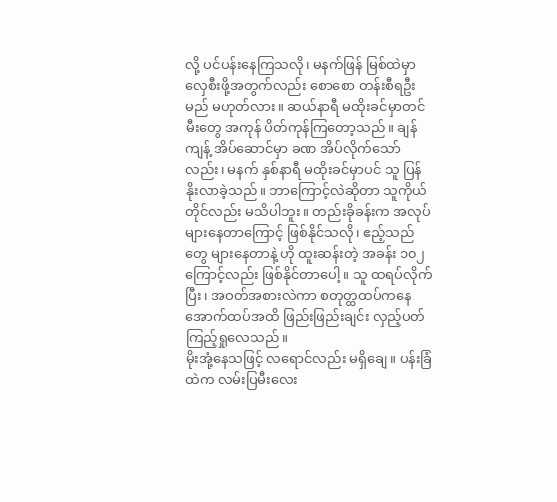လို့ ပင်ပန်းနေကြသလို၊ မနက်ဖြန် မြစ်ထဲမှာ လှေစီးဖို့အတွက်လည်း စောစော တန်းစီရဦးမည် မဟုတ်လား။ ဆယ်နာရီ မထိုးခင်မှာတင် မီးတွေ အကုန် ပိတ်ကုန်ကြတော့သည်။ ချန်ကျန့် အိပ်ဆောင်မှာ ခဏ အိပ်လိုက်သော်လည်း၊ မနက် နှစ်နာရီ မထိုးခင်မှာပင် သူ ပြန်နိုးလာခဲ့သည်။ ဘာကြောင့်လဲဆိုတာ သူကိုယ်တိုင်လည်း မသိပါဘူး။ တည်းခိုခန်းက အလုပ်များနေတာကြောင့် ဖြစ်နိုင်သလို၊ ဧည့်သည်တွေ များနေတာနဲ့ ဟို ထူးဆန်းတဲ့ အခန်း ၁၀၂ ကြောင့်လည်း ဖြစ်နိုင်တာပေါ့။ သူ ထရပ်လိုက်ပြီး၊ အဝတ်အစားလဲကာ စတုတ္ထထပ်ကနေ အောက်ထပ်အထိ ဖြည်းဖြည်းချင်း လှည့်ပတ်ကြည့်ရှုလေသည်။
မိုးအုံ့နေသဖြင့် လရောင်လည်း မရှိချေ။ ပန်းခြံထဲက လမ်းပြမီးလေး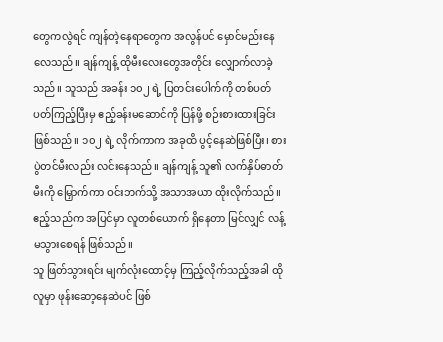တွေကလွဲရင် ကျန်တဲ့နေရာတွေက အလွန်ပင် မှောင်မည်းနေလေသည်။ ချန်ကျန့် ထိုမီးလေးတွေအတိုင်း လျှောက်လာခဲ့သည်။ သူသည် အခန်း ၁၀၂ ရဲ့ ပြတင်းပေါက်ကို တစ်ပတ်ပတ်ကြည့်ပြီးမှ ဧည့်ခန်းမဆောင်ကို ပြန်ဖို့ စဉ်းစားထားခြင်း ဖြစ်သည်။ ၁၀၂ ရဲ့ လိုက်ကာက အခုထိ ပွင့်နေဆဲဖြစ်ပြီး၊ စားပွဲတင်မီးလည်း လင်းနေသည်။ ချန်ကျန့် သူ၏ လက်နှိပ်ဓာတ်မီးကို မြှောက်ကာ ဝင်းဘက်သို့ အသာအယာ ထိုးလိုက်သည်။ ဧည့်သည်က အပြင်မှာ လူတစ်ယောက် ရှိနေတာ မြင်လျှင် လန့်မသွားစေရန် ဖြစ်သည်။
သူ ဖြတ်သွားရင်း မျက်လုံးထောင့်မှ ကြည့်လိုက်သည့်အခါ ထိုလူမှာ ဖုန်းဆော့နေဆဲပင် ဖြစ်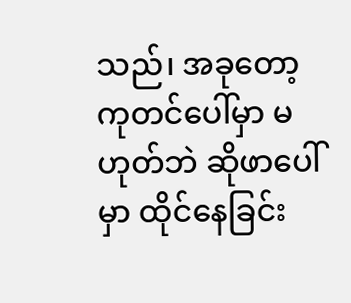သည်၊ အခုတော့ ကုတင်ပေါ်မှာ မဟုတ်ဘဲ ဆိုဖာပေါ်မှာ ထိုင်နေခြင်း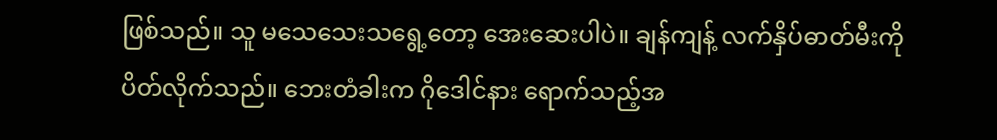ဖြစ်သည်။ သူ မသေသေးသရွေ့တော့ အေးဆေးပါပဲ။ ချန်ကျန့် လက်နှိပ်ဓာတ်မီးကို ပိတ်လိုက်သည်။ ဘေးတံခါးက ဂိုဒေါင်နား ရောက်သည့်အ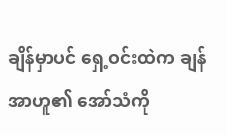ချိန်မှာပင် ရှေ့ဝင်းထဲက ချန်အာဟူ၏ အော်သံကို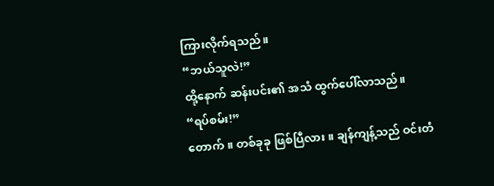ကြားလိုက်ရသည်။
“ဘယ်သူလဲ!”
ထို့နောက် ဆန်းပင်း၏ အသံ ထွက်ပေါ်လာသည်။
“ရပ်စမ်း!”
တောက်။ တစ်ခုခု ဖြစ်ပြီလား။ ချန်ကျန့်သည် ဝင်းတံ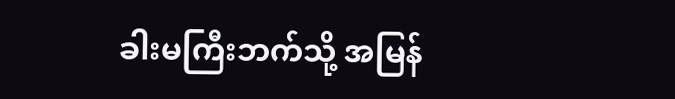ခါးမကြီးဘက်သို့ အမြန်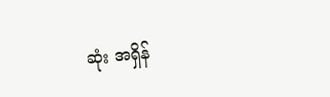ဆုံး အရှိန်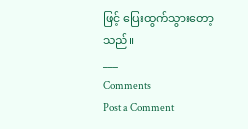ဖြင့် ပြေးထွက်သွားတော့သည်။
___
Comments
Post a Comment